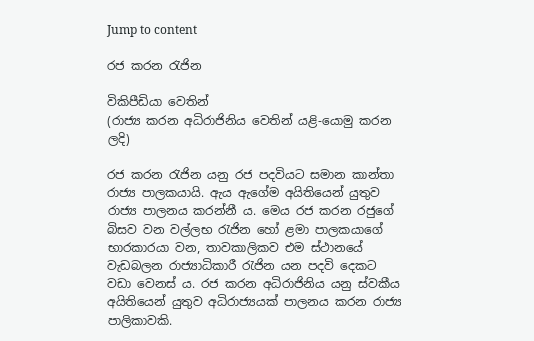Jump to content

රජ කරන රැජින

විකිපීඩියා වෙතින්
(රාජ්‍ය කරන අධිරාජිනිය වෙතින් යළි-යොමු කරන ලදි)

රජ කරන රැජින යනු රජ පදවියට සමාන කාන්තා රාජ්‍ය පාලකයායි. ඇය ඇගේම අයිතියෙන් යුතුව රාජ්‍ය පාලනය කරන්නී ය. මෙය රජ කරන රජුගේ බිසව වන වල්ලභ රැජින හෝ ළමා පාලකයාගේ භාරකාරයා වන, තාවකාලිකව එම ස්ථානයේ වැඩබලන රාජ්‍යාධිකාරී රැජින යන පදවි දෙකට වඩා වෙනස් ය. රජ කරන අධිරාජිනිය යනු ස්වකීය අයිතියෙන් යුතුව අධිරාජ්‍යයක් පාලනය කරන රාජ්‍ය පාලිකාවකි.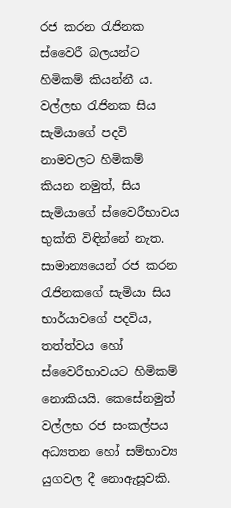රජ කරන රැජිනක ස්වෛරී බලයන්ට හිමිකම් කියන්නී ය. වල්ලභ රැජිනක සිය සැමියාගේ පදවි නාමවලට හිමිකම් කියන නමුත්, සිය සැමියාගේ ස්වෛරීභාවය භුක්ති විඳින්නේ නැත. සාමාන්‍යයෙන් රජ කරන රැජිනකගේ සැමියා සිය භාර්යාවගේ පදවිය, තත්ත්වය හෝ ස්වෛරීභාවයට හිමිකම් නොකියයි. කෙසේනමුත් වල්ලභ රජ සංකල්පය අධ්‍යතන හෝ සම්භාව්‍ය යුගවල දී නොඇසූවකි.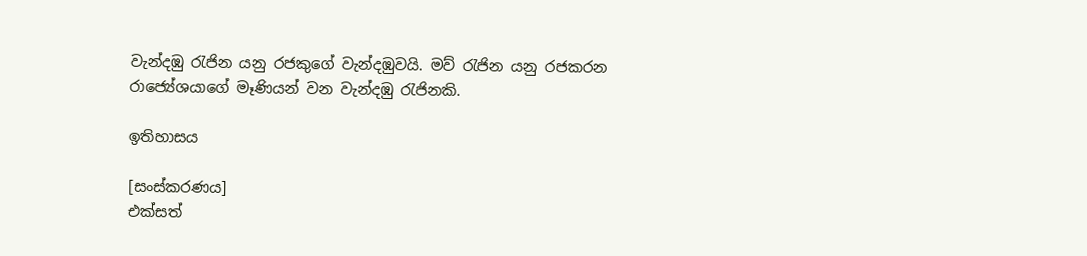වැන්දඹු රැජින යනු රජකුගේ වැන්දඹුවයි. මව් රැජින යනු රජකරන රාජ්‍යේශයාගේ මෑණියන් වන වැන්දඹු රැජිනකි.

ඉතිහාසය

[සංස්කරණය]
එක්සත්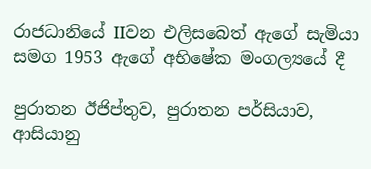රාජධානියේ IIවන එලිසබෙත් ඇගේ සැමියා සමග 1953 ඇගේ අභිෂේක මංගල්‍යයේ දී

පුරාතන ඊජිප්තුව, පුරාතන පර්සියාව, ආසියානු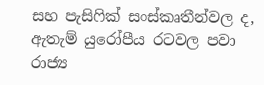සහ පැසිෆික් සංස්කෘතීන්වල ද, ඇතැම් යුරෝපීය රටවල පවා රාජ්‍ය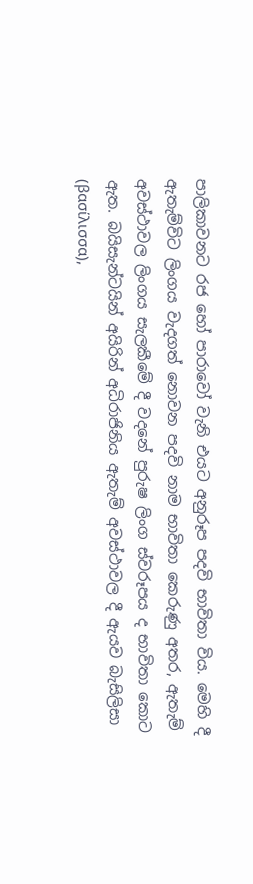පාලිකාවනට රජ හෝ පාරාවෝ වැනි එයට අනුරූප පදවි භාවිතා විය. මෙහි දී ඇතැම්විට ලිංගය වැදගත් නොවන පදවි නාම භාවිතා කෙරුණු අතර, ඇතැම් අවස්ථාවල ලිංගය සැලකීමේ දී වදනේ පුරුෂ ලිංග ස්වරූපය ද භාවිතා කොට ඇත. බයිසැන්ටයින් අයිරින් අධිරාජිනිය ඇතැම් අවස්ථාවල දී ඇයව බැසිලිසා (βασίλισσα),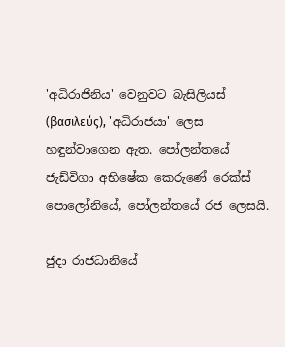'අධිරාජිනිය' වෙනුවට බැසිලියස් (βασιλεύς), 'අධිරාජයා' ලෙස හඳුන්වාගෙන ඇත. පෝලන්තයේ ජැඩ්විගා අභිෂේක කෙරුණේ රෙක්ස් පොලෝනියේ, පෝලන්තයේ රජ ලෙසයි.

ජුදා රාජධානියේ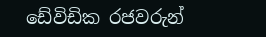ඩේවිඩික රජවරුන්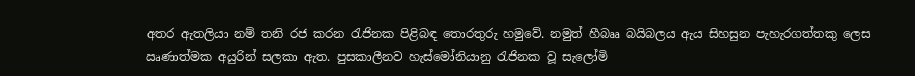අතර ඇතලියා නම් තනි රජ කරන රැජිනක පිළිබඳ තොරතුරු හමුවේ. නමුත් හීබෲ බයිබලය ඇය සිහසුන පැහැරගත්තකු ලෙස ඍණාත්මක අයුරින් සලකා ඇත. පුසකාලීනව හැස්මෝනියානු රැජිනක වූ සැලෝමි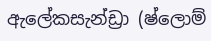ඇලේකසැන්ඩ්‍රා (ෂ්ලොම්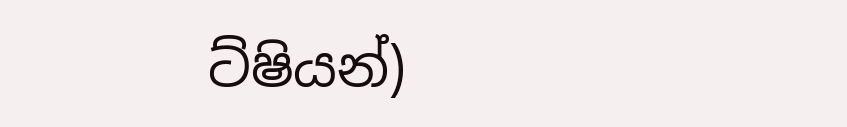ට්ෂියන්)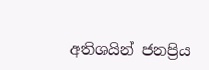අතිශයින් ජනප්‍රිය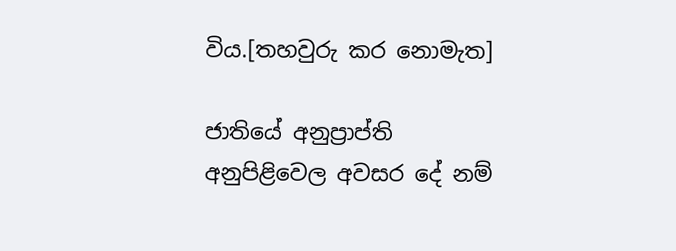විය.[තහවුරු කර නොමැත]

ජාතියේ අනුප්‍රාප්ති අනුපිළිවෙල අවසර දේ නම්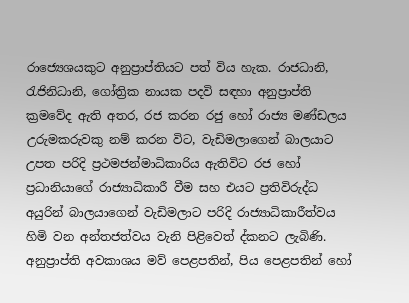රාජ්‍යෙශයකුට අනුප්‍රාප්තියට පත් විය හැක. රාජධානි, රැජිනිධානි, ගෝත්‍රික නායක පදවි සඳහා අනුප්‍රාප්ති ක්‍රමවේද ඇති අතර, රජ කරන රජු හෝ රාජ්‍ය මණ්ඩලය උරුමකරුවකු නම් කරන විට, වැඩිමලාගෙන් බාලයාට උපත පරිදි ප්‍රථමජන්මාධිකාරිය ඇතිවිට රජ හෝ ප්‍රධානියාගේ රාජ්‍යාධිකාරී වීම සහ එයට ප්‍රතිවිරුද්ධ අයුරින් බාලයාගෙන් වැඩිමලාට පරිදි රාජ්‍යාධිකාරීත්වය හිමි වන අන්තජත්වය වැනි පිළිවෙත් ද්කනට ලැබිණි. අනුප්‍රාප්ති අවකාශය මව් පෙළපතින්, පිය පෙළපතින් හෝ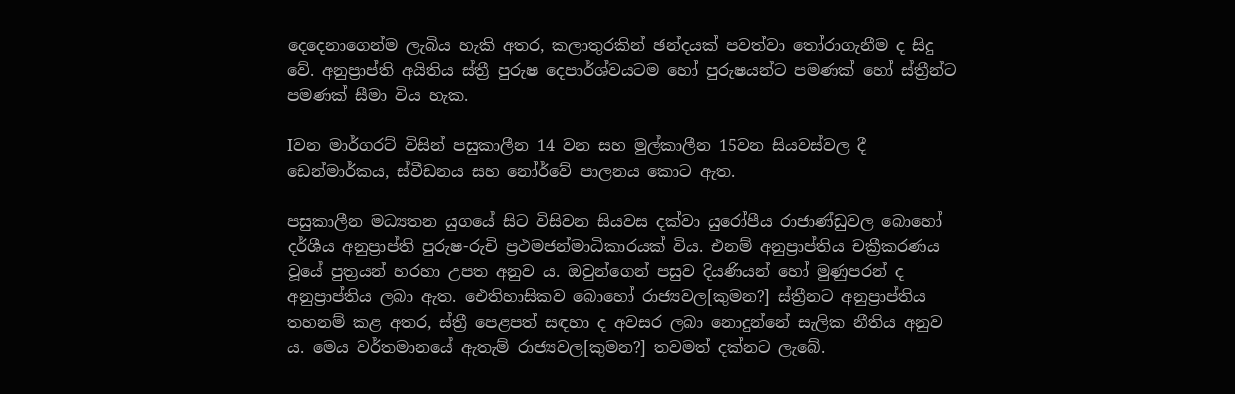දෙදෙනාගෙන්ම ලැබිය හැකි අතර, කලාතුරකින් ඡන්දයක් පවත්වා තෝරාගැනීම ද සිදු වේ. අනුප්‍රාප්ති අයිතිය ස්ත්‍රී පුරුෂ දෙපාර්ශ්වයටම හෝ පුරුෂයන්ට පමණක් හෝ ස්ත්‍රීන්ට පමණක් සීමා විය හැක.

Iවන මාර්ගරට් විසින් පසුකාලීන 14 වන සහ මුල්කාලීන 15වන සියවස්වල දී ඩෙන්මාර්කය, ස්වීඩනය සහ ‍නෝර්වේ පාලනය කොට ඇත.

පසුකාලීන මධ්‍යතන යුගයේ සිට විසිවන සියවස දක්වා යුරෝපීය රාජාණ්ඩුවල බොහෝ දර්ශීය අනුප්‍රාප්ති පුරුෂ-රුචි ප්‍රථමජන්මාධිකාරයක් විය. එනම් අනුප්‍රාප්තිය චක්‍රීකරණය වූයේ පුත්‍රයන් හරහා උපත අනුව ය. ඔවුන්ගෙන් පසුව දියණියන් හෝ මුණුපරන් ද අනුප්‍රාප්තිය ලබා ඇත. ඓතිහාසිකව බොහෝ රාජ්‍යවල[කුමන?] ස්ත්‍රීනට අනුප්‍රාප්තිය තහනම් කළ අතර, ස්ත්‍රී පෙළපත් සඳහා ද අවසර ලබා නොදුන්නේ සැලික නීතිය අනුව ය. මෙය වර්තමානයේ ඇතැම් රාජ්‍යවල[කුමන?] තවමත් දක්නට ලැබේ.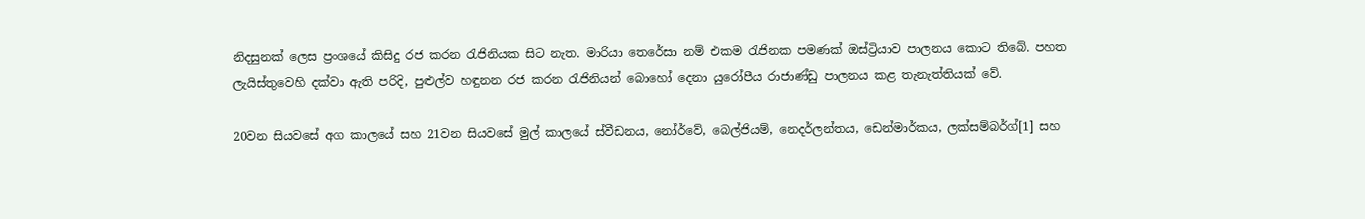නිදසුනක් ලෙස ප්‍රංශයේ කිසිදු රජ කරන රැජිනියක සිට නැත. මාරියා තෙරේසා නම් එකම රැජිනක පමණක් ඔස්ට්‍රියාව පාලනය කොට තිබේ. පහත ලැයිස්තුවෙහි දක්වා ඇති පරිදි, පුළුල්ව හඳුනන රජ කරන රැජිනියන් බොහෝ දෙනා යුරෝපීය රාජාණ්ඩු පාලනය කළ තැනැත්තියක් වේ.

20වන සියවසේ අග කාලයේ සහ 21වන සියවසේ මුල් කාලයේ ස්වීඩනය, නෝර්වේ, බෙල්ජියම්, නෙදර්ලන්තය, ඩෙන්මාර්කය, ලක්සම්බර්ග්[1] සහ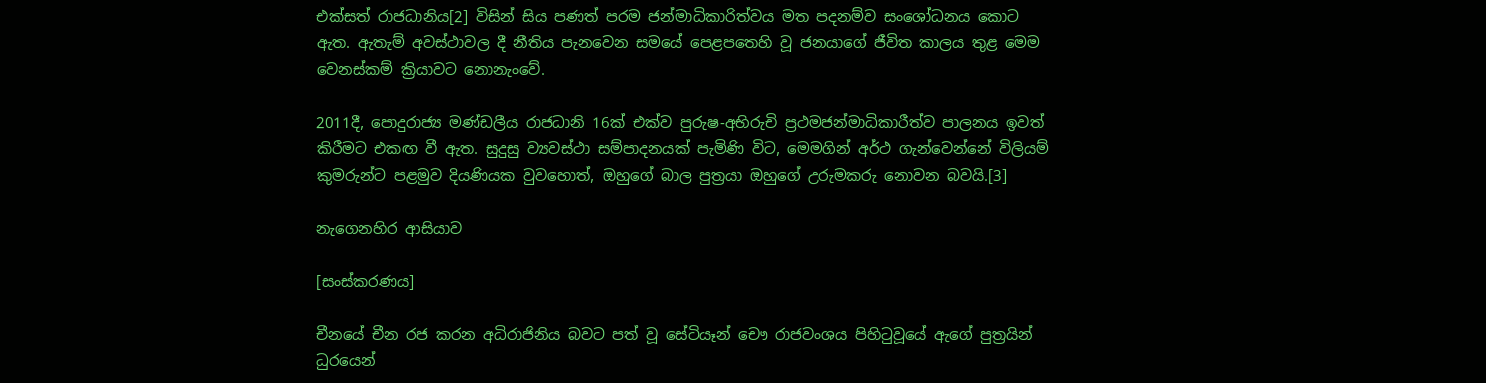එක්සත් රාජධානිය[2] විසින් සිය පණත් පරම ජන්මාධිකාරිත්වය මත පදනම්ව සංශෝධනය කොට ඇත. ඇතැම් අවස්ථාවල දී නීතිය පැනවෙන සමයේ පෙළපතෙහි වූ ජනයාගේ ජීවිත කාලය තුළ මෙම වෙනස්කම් ක්‍රියාවට නොනැංවේ.

2011දී, පොදුරාජ්‍ය මණ්ඩලීය රාජධානි 16ක් එක්ව පුරුෂ-අභිරුචි ප්‍රථමජන්මාධිකාරීත්ව පාලනය ඉවත් කිරීමට එකඟ වී ඇත. සුදුසු ව්‍යවස්ථා සම්පාදනයක් පැමිණි විට, මෙමගින් අර්ථ ගැන්වෙන්නේ විලියම් කුමරුන්ට පළමුව දියණියක වුවහොත්, ඔහුගේ බාල පුත්‍රයා ඔහුගේ උරුමකරු නොවන බවයි.[3]

නැගෙනහිර ආසියාව

[සංස්කරණය]

චීනයේ චීන රජ කරන අධිරාජිනිය බවට පත් වූ සේටියෑන් චෞ රාජවංශය පිහිටුවූයේ ඇගේ පුත්‍රයින් ධුරයෙන්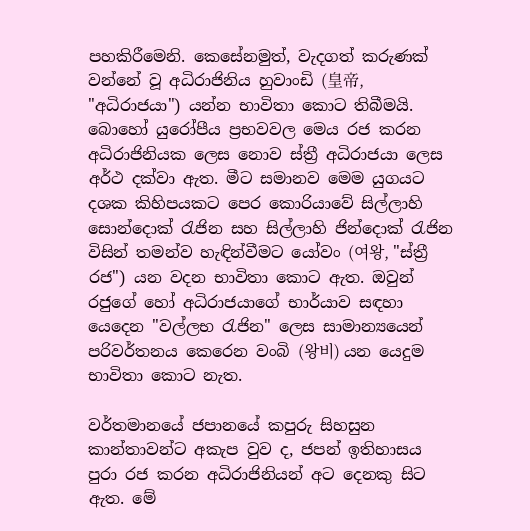පහකිරීමෙනි. කෙසේනමුත්, වැදගත් කරුණක් වන්නේ වූ අධිරාජිනිය හුවාංඩි (皇帝, "අධිරාජයා") යන්න භාවිතා කොට තිබීමයි. බොහෝ යුරෝපීය ප්‍රභවවල මෙය රජ කරන අධිරාජිනියක ලෙස නොව ස්ත්‍රී අධිරාජයා ලෙස අර්ථ දක්වා ඇත. මීට සමානව මෙම යුගයට දශක කිහිපයකට පෙර කොරියාවේ සිල්ලාහි සොන්දොක් රැජින සහ සිල්ලාහි ජින්දොක් රැජින විසින් තමන්ව හැඳින්වීමට යෝවං (여왕, "ස්ත්‍රී රජ") යන වදන භාවිතා කොට ඇත. ඔවුන් රජුගේ හෝ අධිරාජයාගේ භාර්යාව සඳහා යෙදෙන "වල්ලභ රැජින" ලෙස සාමාන්‍යයෙන් පරිවර්තනය කෙරෙන වංබි (왕비) යන යෙදුම භාවිතා කොට නැත.

වර්තමානයේ ජපානයේ කපුරු සිහසුන කාන්තාවන්ට අකැප වුව ද, ජපන් ඉතිහාසය පුරා රජ කරන අධිරාජිනියන් අට දෙනකු සිට ඇත. මේ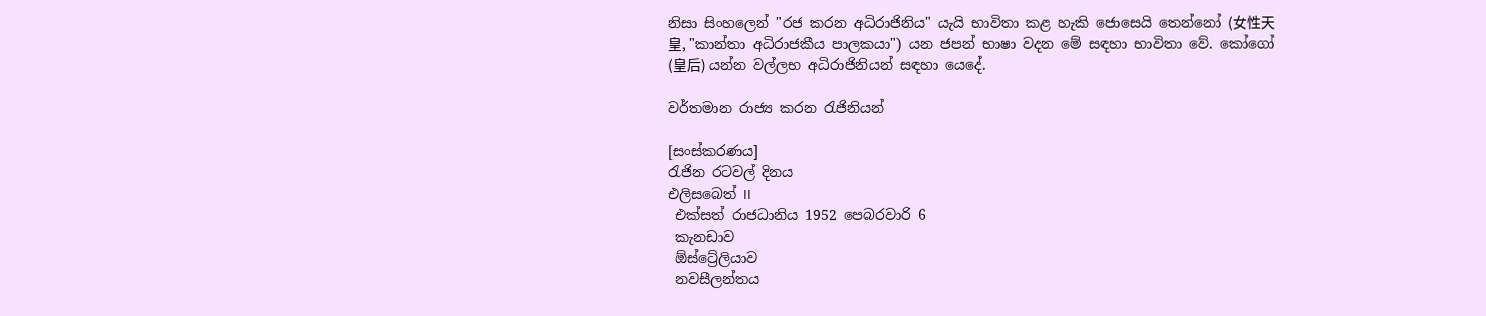නිසා සිංහලෙන් "රජ කරන අධිරාජිනිය" යැයි භාවිතා කළ හැකි ජොසෙයි තෙන්නෝ (女性天皇, "කාන්තා අධිරාජකීය පාලකයා") යන ජපන් භාෂා වදන මේ සඳහා භාවිතා වේ. කෝගෝ (皇后) යන්න වල්ලභ අධිරාජිනියන් සඳහා යෙදේ.

වර්තමාන රාජ්‍ය කරන රැජිනියන්

[සංස්කරණය]
රැජින රටවල් දිනය
එලිසබෙත් II
 එක්සත් රාජධානිය 1952 පෙබරවාරි 6
 කැනඩාව
 ඕස්ට්‍රේලියාව
 නවසීලන්තය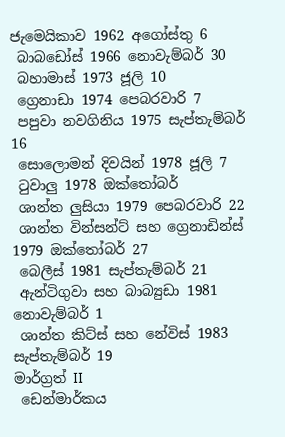ජැමෙයිකාව 1962 අගෝස්තු 6
 බාබඩෝස් 1966 නොවැම්බර් 30
 බහාමාස් 1973 ජූලි 10
 ග්‍රෙනාඩා 1974 පෙබරවාරි 7
 පපුවා නවගිනිය 1975 සැප්තැම්බර් 16
 සොලොමන් දිවයින් 1978 ජූලි 7
 ටුවාලු 1978 ඔක්තෝබර්
 ශාන්ත ලුසියා 1979 පෙබරවාරි 22
 ශාන්ත වින්සන්ට් සහ ග්‍රෙනාඩින්ස් 1979 ඔක්තෝබර් 27
 බෙලීස් 1981 සැප්තැම්බර් 21
 ඇන්ටිගුවා සහ බාබ්‍යුඩා 1981 නොවැම්බර් 1
 ශාන්ත කිට්ස් සහ නේවිස් 1983 සැප්තැම්බර් 19
මාර්ග්‍රත් II
 ඩෙන්මාර්කය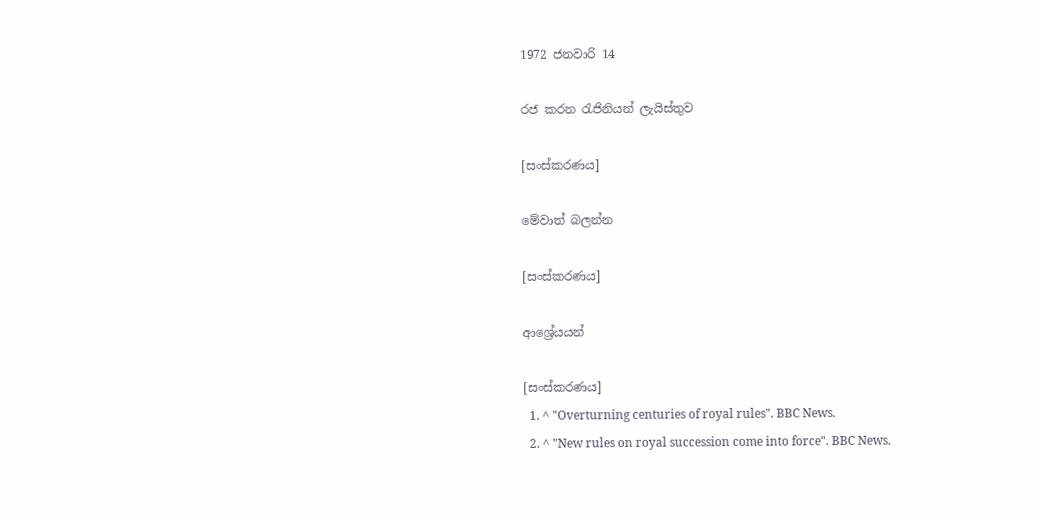1972 ජනවාරි 14

රජ කරන රැජිනියන් ලැයිස්තුව

[සංස්කරණය]

මේවාත් බලන්න

[සංස්කරණය]

ආශ්‍රේයයන්

[සංස්කරණය]
  1. ^ "Overturning centuries of royal rules". BBC News.
  2. ^ "New rules on royal succession come into force". BBC News.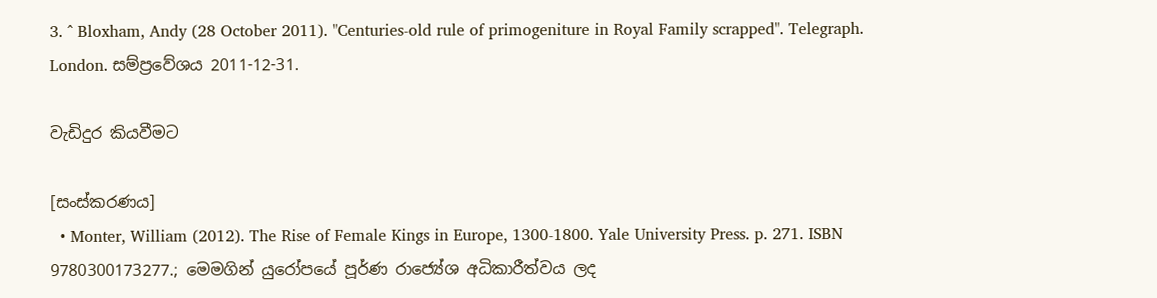3. ^ Bloxham, Andy (28 October 2011). "Centuries-old rule of primogeniture in Royal Family scrapped". Telegraph. London. සම්ප්‍රවේශය 2011-12-31.

වැඩිදුර කියවීමට

[සංස්කරණය]
  • Monter, William (2012). The Rise of Female Kings in Europe, 1300-1800. Yale University Press. p. 271. ISBN 9780300173277.; මෙමගින් යුරෝපයේ පූර්ණ රාජ්‍යේශ අධිකාරීත්වය ලද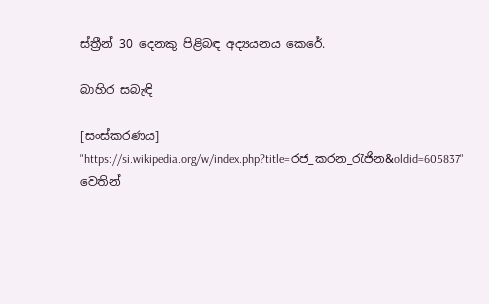ස්ත්‍රීන් 30 දෙනකු පිළිබඳ අද්‍යයනය කෙරේ.

බාහිර සබැඳි

[සංස්කරණය]
"https://si.wikipedia.org/w/index.php?title=රජ_කරන_රැජින&oldid=605837" වෙතින්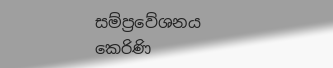සම්ප්‍රවේශනය කෙරිණි